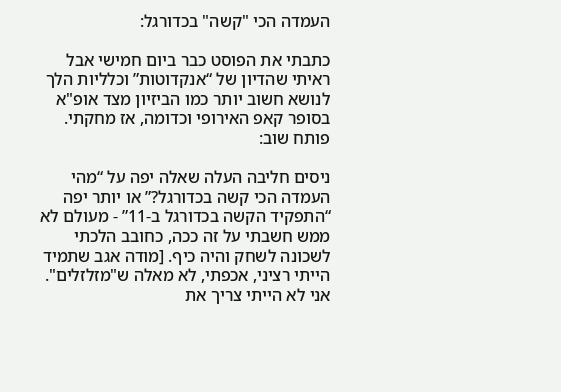העמדה הכי "קשה" בכדורגל:

כתבתי את הפוסט כבר ביום חמישי אבל ראיתי שהדיון של “אנקדוטות” וכלליות הלך לנושא חשוב יותר כמו הביזיון מצד אופ"א בסופר קאפ האירופי וכדומה, אז מחקתי. פותח שוב:

ניסים חליבה העלה שאלה יפה על “מהי העמדה הכי קשה בכדורגל?” או יותר יפה “התפקיד הקשה בכדורגל ב-11” - מעולם לא ממש חשבתי על זה ככה, כחובב הלכתי לשכונה לשחק והיה כיף. [מודה אגב שתמיד הייתי רציני, אכפתי, לא מאלה ש"מזלזלים". אני לא הייתי צריך את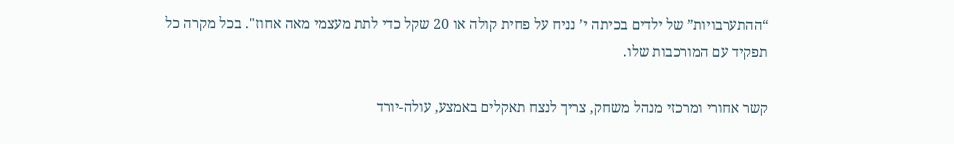“ההתערבויות” של ילדים בכיתה י’ נניח על פחית קולה או 20 שקל כדי לתת מעצמי מאה אחוז". בכל מקרה כל תפקיד עם המורכבות שלו.

קשר אחורי ומרכזי מנהל משחק, צריך לנצח תאקלים באמצע, עולה-יורד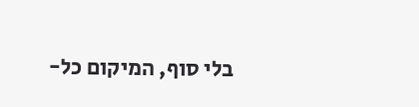בלי סוף, המיקום כל-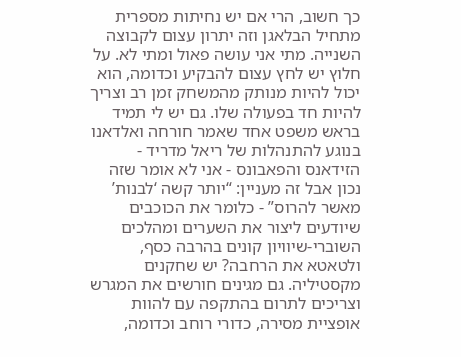כך חשוב, הרי אם יש נחיתות מספרית מתחיל הבלאגן וזה יתרון עצום לקבוצה השנייה. מתי אני עושה פאול ומתי לא. על חלוץ יש לחץ עצום להבקיע וכדומה, הוא יכול להיות מנותק מהמשחק זמן רב וצריך להיות חד בפעולה שלו. גם יש לי תמיד בראש משפט אחד שאמר חורחה ואלדאנו בנוגע להתנהלות של ריאל מדריד - הזידאנס והפאבונס - אני לא אומר שזה נכון אבל זה מעניין: “יותר קשה ‘לבנות’ מאשר להרוס” - כלומר את הכוכבים שיודעים ליצור את השערים ומהלכים השוברי-שיוויון קונים בהרבה כסף, ולטאטא את הרחבה? יש שחקנים מקסטיליה. גם מגינים חורשים את המגרש וצריכים לתרום בהתקפה עם להוות אופציית מסירה, כדורי רוחב וכדומה,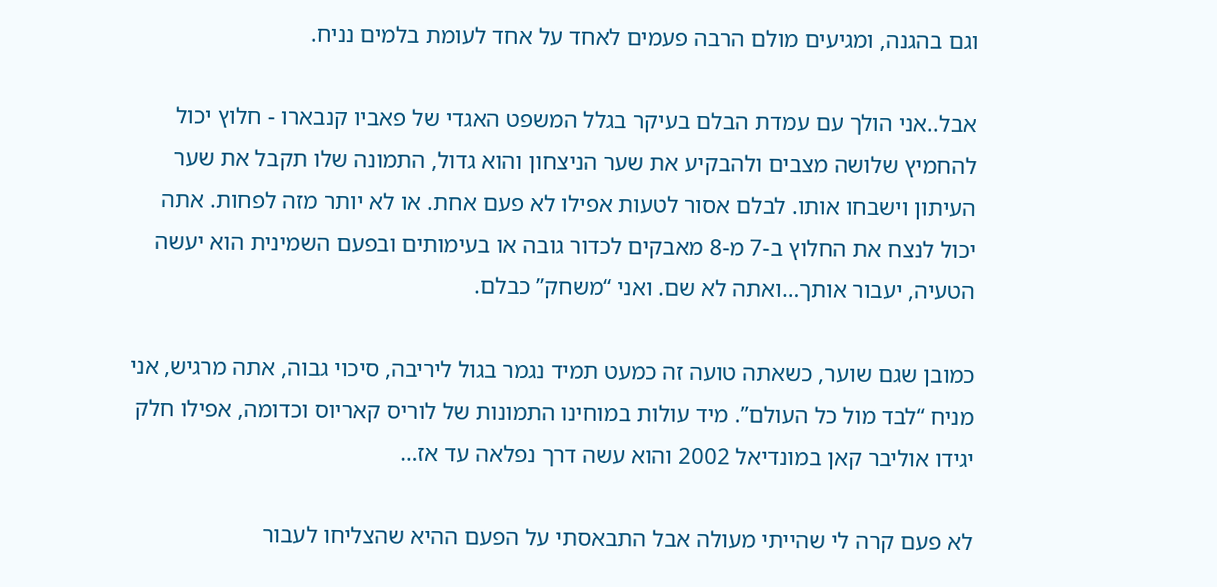וגם בהגנה, ומגיעים מולם הרבה פעמים לאחד על אחד לעומת בלמים נניח.

אבל..אני הולך עם עמדת הבלם בעיקר בגלל המשפט האגדי של פאביו קנבארו - חלוץ יכול להחמיץ שלושה מצבים ולהבקיע את שער הניצחון והוא גדול, התמונה שלו תקבל את שער העיתון וישבחו אותו. לבלם אסור לטעות אפילו לא פעם אחת. או לא יותר מזה לפחות. אתה יכול לנצח את החלוץ ב-7 מ-8 מאבקים לכדור גובה או בעימותים ובפעם השמינית הוא יעשה הטעיה, יעבור אותך…ואתה לא שם. ואני “משחק” כבלם.

כמובן שגם שוער, כשאתה טועה זה כמעט תמיד נגמר בגול ליריבה, סיכוי גבוה, אתה מרגיש, אני מניח “לבד מול כל העולם”. מיד עולות במוחינו התמונות של לוריס קאריוס וכדומה, אפילו חלק יגידו אוליבר קאן במונדיאל 2002 והוא עשה דרך נפלאה עד אז…

לא פעם קרה לי שהייתי מעולה אבל התבאסתי על הפעם ההיא שהצליחו לעבור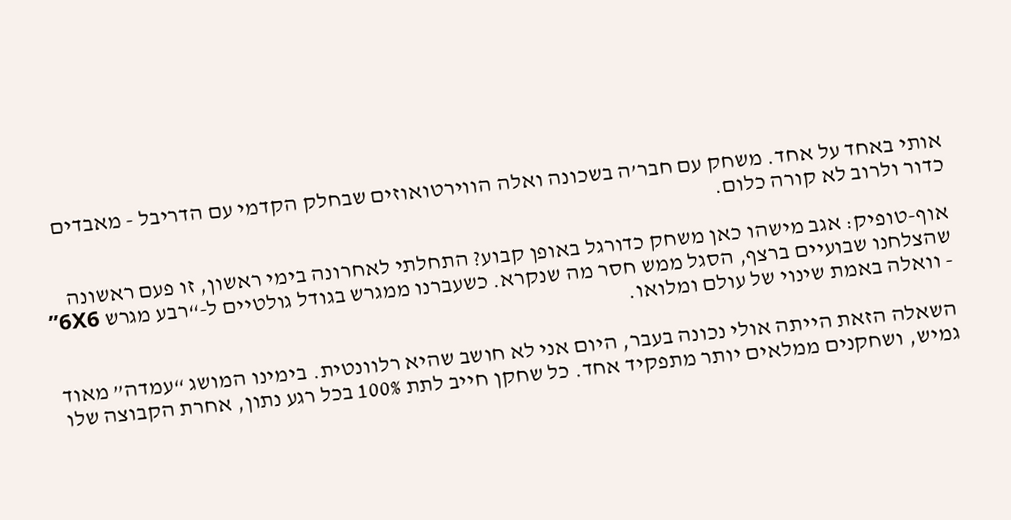אותי באחד על אחד. משחק עם חבר’ה בשכונה ואלה הווירטואוזים שבחלק הקדמי עם הדריבל - מאבדים כדור ולרוב לא קורה כלום.

אוף-טופיק: אגב מישהו כאן משחק כדורגל באופן קבוע? התחלתי לאחרונה בימי ראשון, זו פעם ראשונה שהצלחנו שבועיים ברצף, הסגל ממש חסר מה שנקרא. כשעברנו ממגרש בגודל גולטיים ל-“רבע מגרש 6X6” - וואלה באמת שינוי של עולם ומלואו.

השאלה הזאת הייתה אולי נכונה בעבר, היום אני לא חושב שהיא רלוונטית. בימינו המושג “עמדה” מאוד גמיש, ושחקנים ממלאים יותר מתפקיד אחד. כל שחקן חייב לתת 100% בכל רגע נתון, אחרת הקבוצה שלו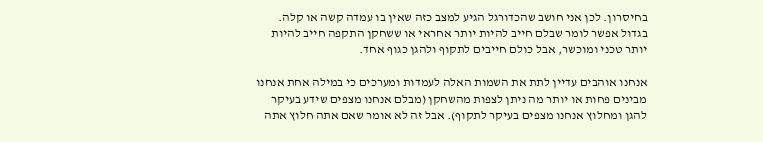בחיסרון. לכן אני חושב שהכדורגל הגיע למצב כזה שאין בו עמדה קשה או קלה. בגדול אפשר לומר שבלם חייב להיות יותר אחראי או ששחקן התקפה חייב להיות יותר טכני ומוכשר, אבל כולם חייבים לתקוף ולהגן כגוף אחד.

אנחנו אוהבים עדיין לתת את השמות האלה לעמדות ומערכים כי במילה אחת אנחנו מבינים פחות או יותר מה ניתן לצפות מהשחקן (מבלם אנחנו מצפים שידע בעיקר להגן ומחלוץ אנחנו מצפים בעיקר לתקוף). אבל זה לא אומר שאם אתה חלוץ אתה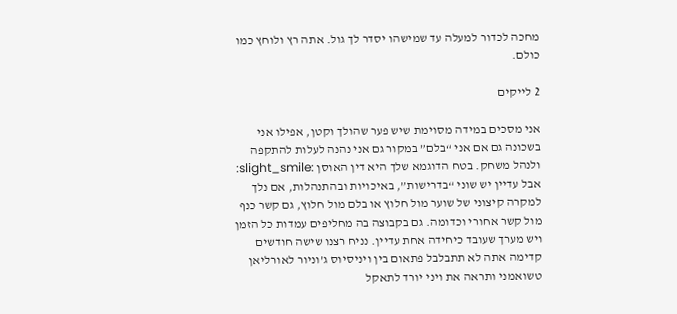מחכה לכדור למעלה עד שמישהו יסדר לך גול. אתה רץ ולוחץ כמו כולם.

2 לייקים

אני מסכים במידה מסוימת שיש פער שהולך וקטן, אפילו אני בשכונה גם אם אני “בלם” במקור גם אני נהנה לעלות להתקפה ולנהל משחק. בטח הדוגמא שלך היא דין האוסן :slight_smile: אבל עדיין יש שוני “בדרישות”, באיכויות ובהתנהלות, אם נלך למקרה קיצוני של שוער מול חלוץ או בלם מול חלוץ, גם קשר כנף מול קשר אחורי וכדומה. גם בקבוצה בה מחליפים עמדות כל הזמן ויש מערך שעובד כיחידה אחת עדיין. נניח רצנו שישה חודשים קדימה אתה לא תתבלבל פתאום בין ויניסיוס ג’וניור לאורליאן טשואמני ותראה את ויני יורד לתאקל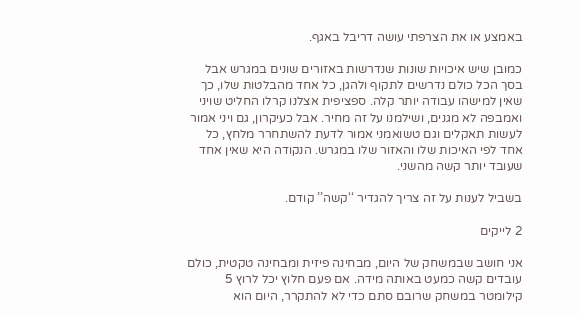באמצע או את הצרפתי עושה דריבל באגף.

כמובן שיש איכויות שונות שנדרשות באזורים שונים במגרש אבל בסך הכל כולם נדרשים לתקוף ולהגן, כל אחד מהבלטות שלו, כך שאין למישהו עבודה יותר קלה. ספציפית אצלנו קרלו החליט שויני ואמבפה לא מגנים, ושילמנו על זה מחיר. אבל כעיקרון, גם ויני אמור לעשות תאקלים וגם טשואמני אמור לדעת להשתחרר מלחץ, כל אחד לפי האיכות שלו והאזור שלו במגרש. הנקודה היא שאין אחד שעובד יותר קשה מהשני.

בשביל לענות על זה צריך להגדיר ‘‘קשה’’ קודם.

2 לייקים

אני חושב שבמשחק של היום, מבחינה פיזית ומבחינה טקטית, כולם עובדים קשה כמעט באותה מידה. אם פעם חלוץ יכל לרוץ 5 קילומטר במשחק שרובם סתם כדי לא להתקרר, היום הוא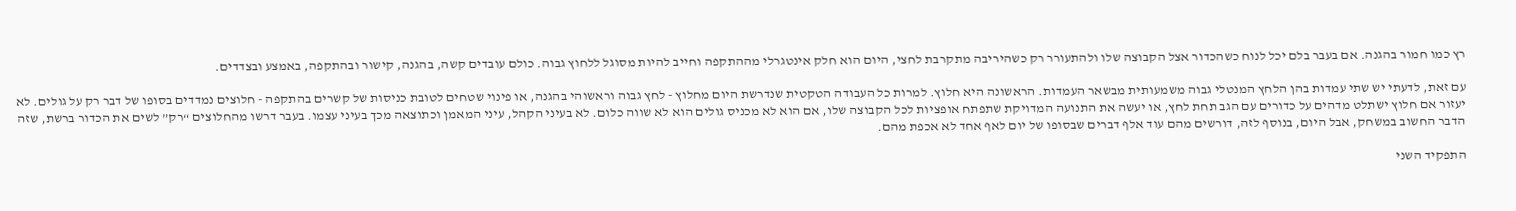רץ כמו חמור בהגנה. אם בעבר בלם יכל לנוח כשהכדור אצל הקבוצה שלו ולהתעורר רק כשהיריבה מתקרבת לחצי, היום הוא חלק אינטגרלי מההתקפה וחייב להיות מסוגל ללחוץ גבוה. כולם עובדים קשה, בהגנה, קישור ובהתקפה, באמצע ובצדדים.

עם זאת, לדעתי יש שתי עמדות בהן הלחץ המנטלי גבוה משמעותית מבשאר העמדות. הראשונה היא חלוץ. למרות כל העבודה הטקטית שנדרשת היום מחלוץ - לחץ גבוה וראשוהי בהגנה, או פינוי שטחים לטובת כניסות של קשרים בהתקפה - חלוצים נמדדים בסופו של דבר רק על גולים. לא יעזור אם חלוץ ישתלט מדהים על כדורים עם הגב תחת לחץ, או יעשה את התנועה המדויקת שתפתח אופציות לכל הקבוצה שלו, אם הוא לא מכניס גולים הוא לא שווה כלום. לא בעיני הקהל, עיני המאמן וכתוצאה מכך בעיני עצמו. בעבר דרשו מהחלוצים “רק” לשים את הכדור ברשת, שזה הדבר החשוב במשחק, אבל היום, בנוסף לזה, דורשים מהם עוד אלף דברים שבסופו של יום לאף אחד לא אכפת מהם.

התפקיד השני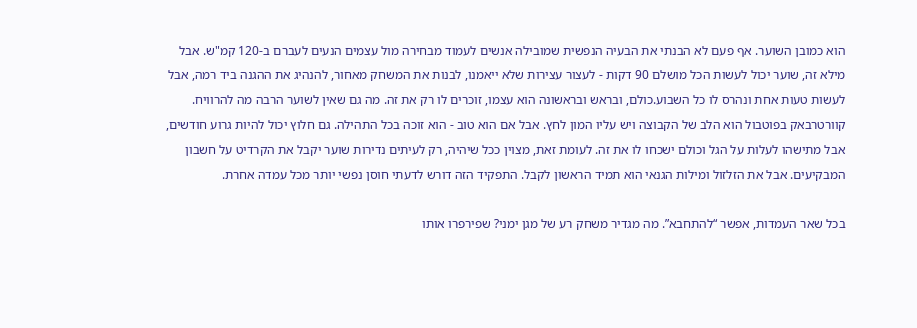הוא כמובן השוער. אף פעם לא הבנתי את הבעיה הנפשית שמובילה אנשים לעמוד מבחירה מול עצמים הנעים לעברם ב-120 קמ"ש. אבל מילא זה, שוער יכול לעשות הכל מושלם 90 דקות - לעצור עצירות שלא ייאמנו, לבנות את המשחק מאחור, להנהיג את ההגנה ביד רמה, אבל לעשות טעות אחת ונהרס לו כל השבוע.כולם, ובראש ובראשונה הוא עצמו, זוכרים לו רק את זה. מה גם שאין לשוער הרבה מה להרוויח. קוורטרבאק בפוטבול הוא הלב של הקבוצה ויש עליו המון לחץ. אבל אם הוא טוב - הוא זוכה בכל התהילה. גם חלוץ יכול להיות גרוע חודשים, אבל מתישהו לעלות על הגל וכולם ישכחו לו את זה. לעומת זאת, מצוין ככל שיהיה, רק לעיתים נדירות שוער יקבל את הקרדיט על חשבון המבקיעים. אבל את הזלזול ומילות הגנאי הוא תמיד הראשון לקבל. התפקיד הזה דורש לדעתי חוסן נפשי יותר מכל עמדה אחרת.

בכל שאר העמדות, אפשר “להתחבא”. מה מגדיר משחק רע של מגן ימני? שפירפרו אותו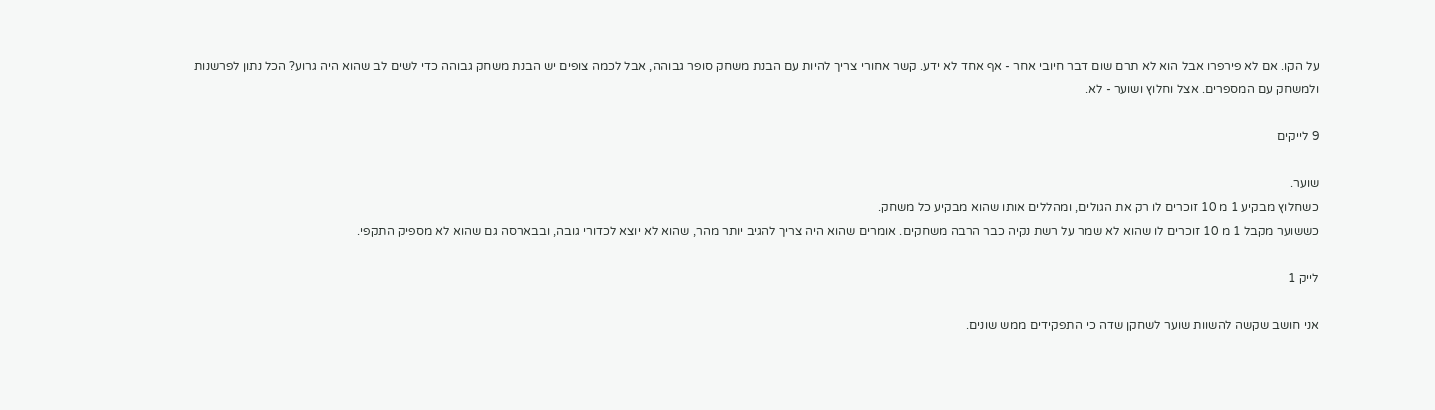על הקו. אם לא פירפרו אבל הוא לא תרם שום דבר חיובי אחר - אף אחד לא ידע. קשר אחורי צריך להיות עם הבנת משחק סופר גבוהה, אבל לכמה צופים יש הבנת משחק גבוהה כדי לשים לב שהוא היה גרוע? הכל נתון לפרשנות ולמשחק עם המספרים. אצל וחלוץ ושוער - לא.

9 לייקים

שוער.
כשחלוץ מבקיע 1 מ 10 זוכרים לו רק את הגולים, ומהללים אותו שהוא מבקיע כל משחק.
כששוער מקבל 1 מ 10 זוכרים לו שהוא לא שמר על רשת נקיה כבר הרבה משחקים. אומרים שהוא היה צריך להגיב יותר מהר, שהוא לא יוצא לכדורי גובה, ובבארסה גם שהוא לא מספיק התקפי.

לייק 1

אני חושב שקשה להשוות שוער לשחקן שדה כי התפקידים ממש שונים.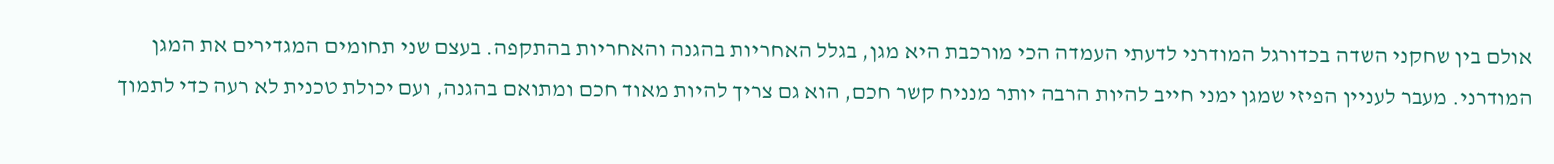אולם בין שחקני השדה בכדורגל המודרני לדעתי העמדה הכי מורכבת היא מגן, בגלל האחריות בהגנה והאחריות בהתקפה. בעצם שני תחומים המגדירים את המגן המודרני. מעבר לעניין הפיזי שמגן ימני חייב להיות הרבה יותר מנניח קשר חכם, הוא גם צריך להיות מאוד חכם ומתואם בהגנה, ועם יכולת טכנית לא רעה כדי לתמוך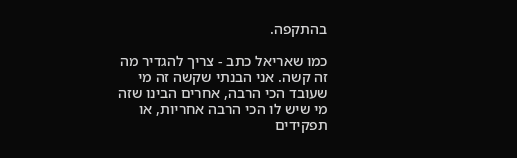בהתקפה.

כמו שאריאל כתב - צריך להגדיר מה זה קשה. אני הבנתי שקשה זה מי שעובד הכי הרבה, אחרים הבינו שזה מי שיש לו הכי הרבה אחריות, או תפקידים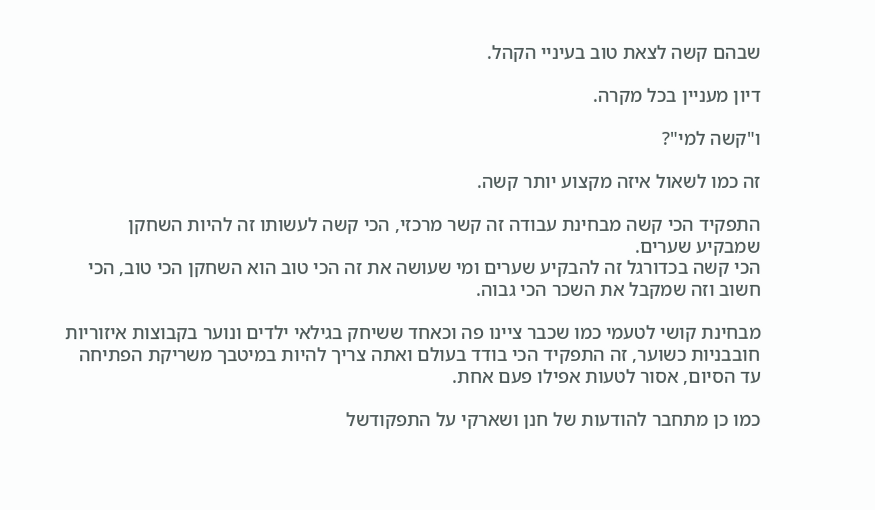שבהם קשה לצאת טוב בעיניי הקהל.

דיון מעניין בכל מקרה.

ו"קשה למי"?

זה כמו לשאול איזה מקצוע יותר קשה.

התפקיד הכי קשה מבחינת עבודה זה קשר מרכזי, הכי קשה לעשותו זה להיות השחקן שמבקיע שערים.
הכי קשה בכדורגל זה להבקיע שערים ומי שעושה את זה הכי טוב הוא השחקן הכי טוב, הכי חשוב וזה שמקבל את השכר הכי גבוה.

מבחינת קושי לטעמי כמו שכבר ציינו פה וכאחד ששיחק בגילאי ילדים ונוער בקבוצות איזוריות חובבניות כשוער, זה התפקיד הכי בודד בעולם ואתה צריך להיות במיטבך משריקת הפתיחה עד הסיום, אסור לטעות אפילו פעם אחת.

כמו כן מתחבר להודעות של חנן ושארקי על התפקודשל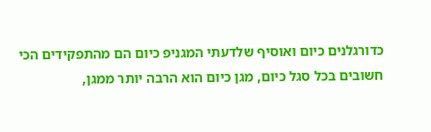כדורגלנים כיום ואוסיף שלדעתי המגניפ כיום הם מהתפקידים הכי חשובים בכל סגל כיום, מגן כיום הוא הרבה יותר ממגן,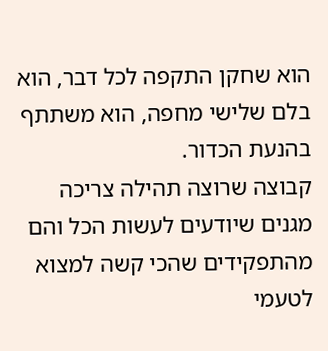הוא שחקן התקפה לכל דבר, הוא בלם שלישי מחפה, הוא משתתף בהנעת הכדור.
קבוצה שרוצה תהילה צריכה מגנים שיודעים לעשות הכל והם מהתפקידים שהכי קשה למצוא לטעמי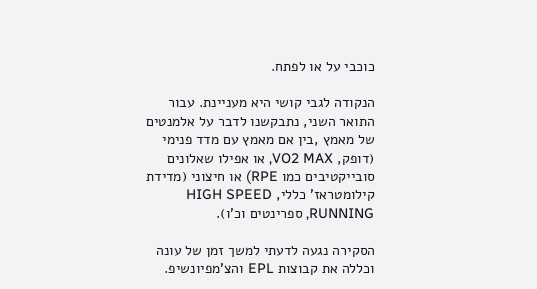כוכבי על או לפתח.

הנקודה לגבי קושי היא מעניינת. עבור התואר השני, נתבקשנו לדבר על אלמנטים של מאמץ ,בין אם מאמץ עם מדד פנימי (דופק, VO2 MAX, או אפילו שאלונים סובייקטיבים כמו RPE) או חיצוני (מדידת קילומטראז’ כללי, HIGH SPEED RUNNING, ספרינטים וכ’ו).

הסקירה נגעה לדעתי למשך זמן של עונה וכללה את קבוצות EPL והצ’מפיונשיפ.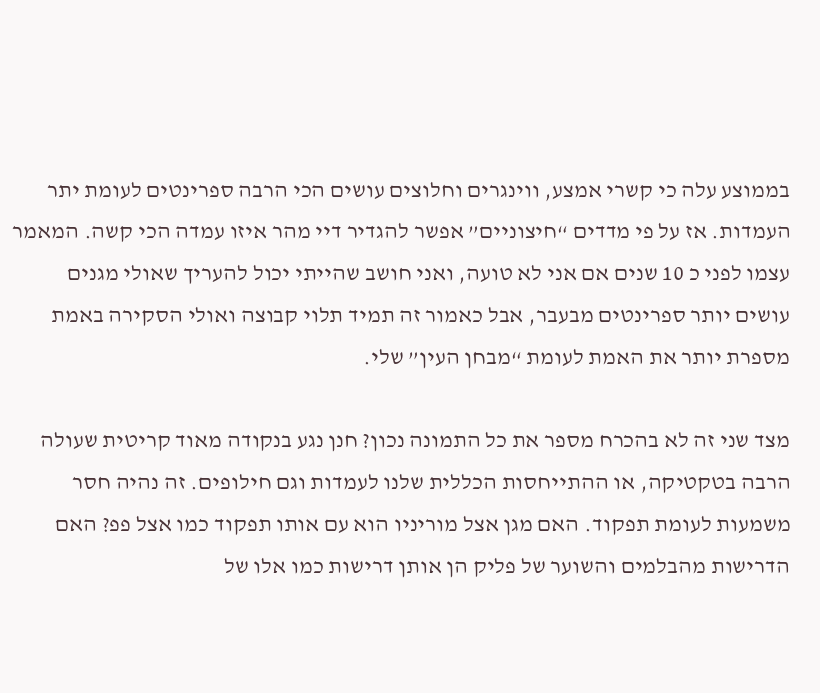בממוצע עלה כי קשרי אמצע, ווינגרים וחלוצים עושים הכי הרבה ספרינטים לעומת יתר העמדות. אז על פי מדדים “חיצוניים” אפשר להגדיר דיי מהר איזו עמדה הכי קשה. המאמר עצמו לפני כ 10 שנים אם אני לא טועה, ואני חושב שהייתי יכול להעריך שאולי מגנים עושים יותר ספרינטים מבעבר, אבל כאמור זה תמיד תלוי קבוצה ואולי הסקירה באמת מספרת יותר את האמת לעומת “מבחן העין” שלי.

מצד שני זה לא בהכרח מספר את כל התמונה נכון? חנן נגע בנקודה מאוד קריטית שעולה הרבה בטקטיקה, או ההתייחסות הכללית שלנו לעמדות וגם חילופים. זה נהיה חסר משמעות לעומת תפקוד. האם מגן אצל מוריניו הוא עם אותו תפקוד כמו אצל פפ? האם הדרישות מהבלמים והשוער של פליק הן אותן דרישות כמו אלו של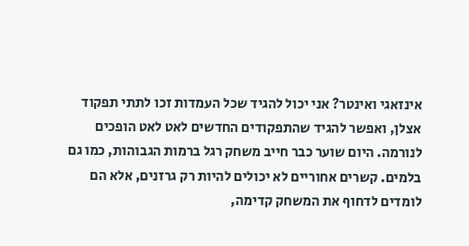אינזאגי ואינטר? אני יכול להגיד שכל העמדות זכו לתתי תפקוד אצלן, ואפשר להגיד שהתפקודים החדשים לאט לאט הופכים לנורמה. היום שוער כבר חייב משחק רגל ברמות הגבוהות, כמו גם בלמים. קשרים אחוריים לא יכולים להיות רק גרזנים, אלא הם לומדים לדחוף את המשחק קדימה,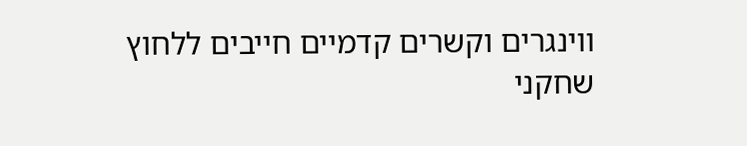ווינגרים וקשרים קדמיים חייבים ללחוץ שחקני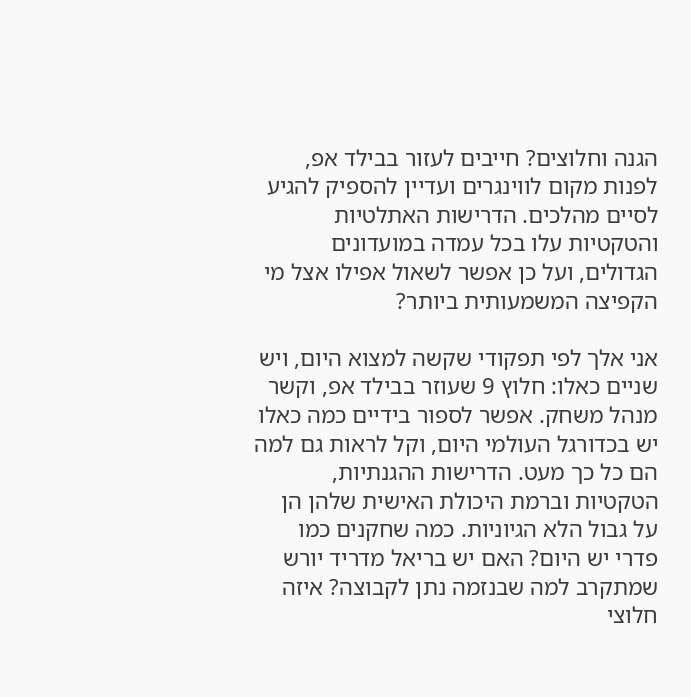הגנה וחלוצים? חייבים לעזור בבילד אפ, לפנות מקום לווינגרים ועדיין להספיק להגיע לסיים מהלכים. הדרישות האתלטיות והטקטיות עלו בכל עמדה במועדונים הגדולים, ועל כן אפשר לשאול אפילו אצל מי הקפיצה המשמעותית ביותר?

אני אלך לפי תפקודי שקשה למצוא היום, ויש שניים כאלו: חלוץ 9 שעוזר בבילד אפ, וקשר מנהל משחק. אפשר לספור בידיים כמה כאלו יש בכדורגל העולמי היום, וקל לראות גם למה הם כל כך מעט. הדרישות ההגנתיות, הטקטיות וברמת היכולת האישית שלהן הן על גבול הלא הגיוניות. כמה שחקנים כמו פדרי יש היום? האם יש בריאל מדריד יורש שמתקרב למה שבנזמה נתן לקבוצה? איזה חלוצי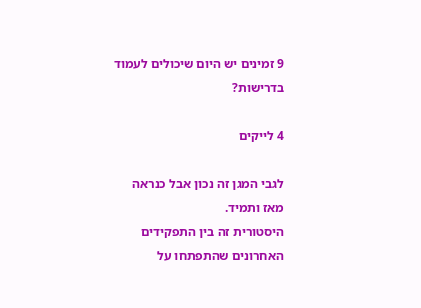9 זמינים יש היום שיכולים לעמוד בדרישות?

4 לייקים

לגבי המגן זה נכון אבל כנראה מאז ותמיד.
היסטורית זה בין התפקידים האחרונים שהתפתחו על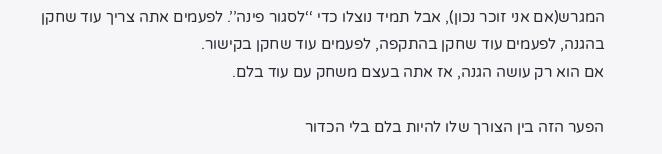המגרש(אם אני זוכר נכון), אבל תמיד נוצלו כדי ‘‘לסגור פינה’’. לפעמים אתה צריך עוד שחקן בהגנה, לפעמים עוד שחקן בהתקפה, לפעמים עוד שחקן בקישור.
אם הוא רק עושה הגנה, אז אתה בעצם משחק עם עוד בלם.

הפער הזה בין הצורך שלו להיות בלם בלי הכדור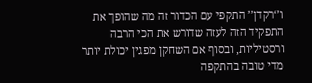ו’‘רקדן’’ התקפי עם הכדור זה מה שהופך את התפקיד הזה לעזה שדורש את הכי הרבה ורסטיליות, ובסוף אם השחקן מפגין יכולת יותר מדי טובה בהתקפה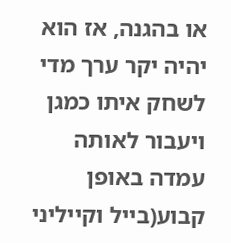או בהגנה, אז הוא יהיה יקר ערך מדי לשחק איתו כמגן ויעבור לאותה עמדה באופן קבוע(בייל וקייליני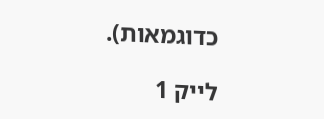כדוגמאות).

לייק 1